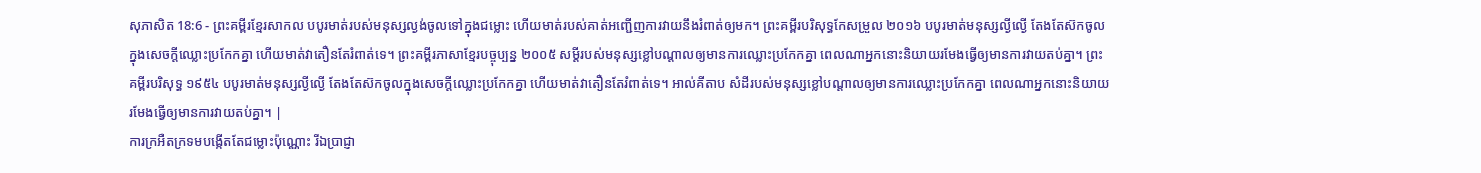សុភាសិត 18:6 - ព្រះគម្ពីរខ្មែរសាកល បបូរមាត់របស់មនុស្សល្ងង់ចូលទៅក្នុងជម្លោះ ហើយមាត់របស់គាត់អញ្ជើញការវាយនឹងរំពាត់ឲ្យមក។ ព្រះគម្ពីរបរិសុទ្ធកែសម្រួល ២០១៦ បបូរមាត់មនុស្សល្ងីល្ងើ តែងតែស៊កចូលក្នុងសេចក្ដីឈ្លោះប្រកែកគ្នា ហើយមាត់វាតឿនតែរំពាត់ទេ។ ព្រះគម្ពីរភាសាខ្មែរបច្ចុប្បន្ន ២០០៥ សម្ដីរបស់មនុស្សខ្លៅបណ្ដាលឲ្យមានការឈ្លោះប្រកែកគ្នា ពេលណាអ្នកនោះនិយាយរមែងធ្វើឲ្យមានការវាយតប់គ្នា។ ព្រះគម្ពីរបរិសុទ្ធ ១៩៥៤ បបូរមាត់មនុស្សល្ងីល្ងើ តែងតែស៊កចូលក្នុងសេចក្ដីឈ្លោះប្រកែកគ្នា ហើយមាត់វាតឿនតែរំពាត់ទេ។ អាល់គីតាប សំដីរបស់មនុស្សខ្លៅបណ្ដាលឲ្យមានការឈ្លោះប្រកែកគ្នា ពេលណាអ្នកនោះនិយាយរមែងធ្វើឲ្យមានការវាយតប់គ្នា។ |
ការក្រអឺតក្រទមបង្កើតតែជម្លោះប៉ុណ្ណោះ រីឯប្រាជ្ញា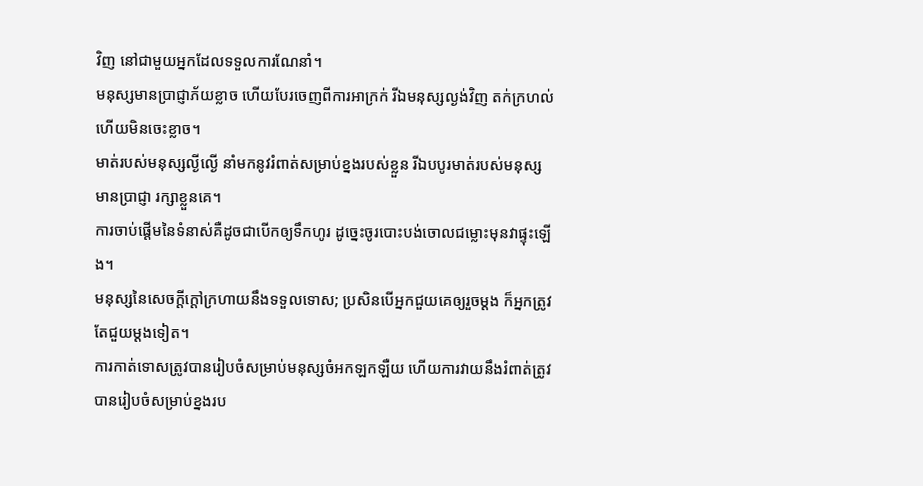វិញ នៅជាមួយអ្នកដែលទទួលការណែនាំ។
មនុស្សមានប្រាជ្ញាភ័យខ្លាច ហើយបែរចេញពីការអាក្រក់ រីឯមនុស្សល្ងង់វិញ តក់ក្រហល់ ហើយមិនចេះខ្លាច។
មាត់របស់មនុស្សល្ងីល្ងើ នាំមកនូវរំពាត់សម្រាប់ខ្នងរបស់ខ្លួន រីឯបបូរមាត់របស់មនុស្សមានប្រាជ្ញា រក្សាខ្លួនគេ។
ការចាប់ផ្ដើមនៃទំនាស់គឺដូចជាបើកឲ្យទឹកហូរ ដូច្នេះចូរបោះបង់ចោលជម្លោះមុនវាផ្ទុះឡើង។
មនុស្សនៃសេចក្ដីក្ដៅក្រហាយនឹងទទួលទោស; ប្រសិនបើអ្នកជួយគេឲ្យរួចម្ដង ក៏អ្នកត្រូវតែជួយម្ដងទៀត។
ការកាត់ទោសត្រូវបានរៀបចំសម្រាប់មនុស្សចំអកឡកឡឺយ ហើយការវាយនឹងរំពាត់ត្រូវបានរៀបចំសម្រាប់ខ្នងរប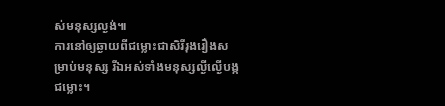ស់មនុស្សល្ងង់៕
ការនៅឲ្យឆ្ងាយពីជម្លោះជាសិរីរុងរឿងសម្រាប់មនុស្ស រីឯអស់ទាំងមនុស្សល្ងីល្ងើបង្កជម្លោះ។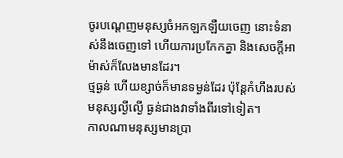ចូរបណ្ដេញមនុស្សចំអកឡកឡឺយចេញ នោះទំនាស់នឹងចេញទៅ ហើយការប្រកែកគ្នា និងសេចក្ដីអាម៉ាស់ក៏លែងមានដែរ។
ថ្មធ្ងន់ ហើយខ្សាច់ក៏មានទម្ងន់ដែរ ប៉ុន្តែកំហឹងរបស់មនុស្សល្ងីល្ងើ ធ្ងន់ជាងវាទាំងពីរទៅទៀត។
កាលណាមនុស្សមានប្រា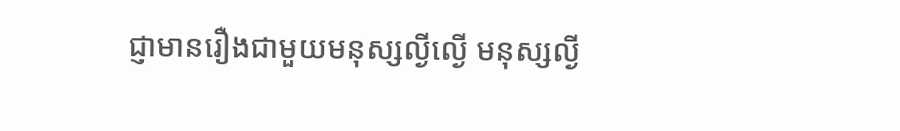ជ្ញាមានរឿងជាមួយមនុស្សល្ងីល្ងើ មនុស្សល្ងី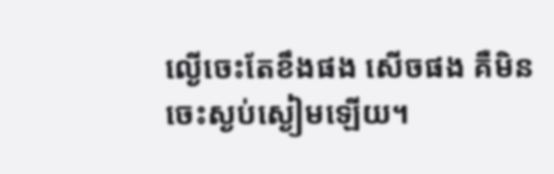ល្ងើចេះតែខឹងផង សើចផង គឺមិនចេះស្ងប់ស្ងៀមឡើយ។